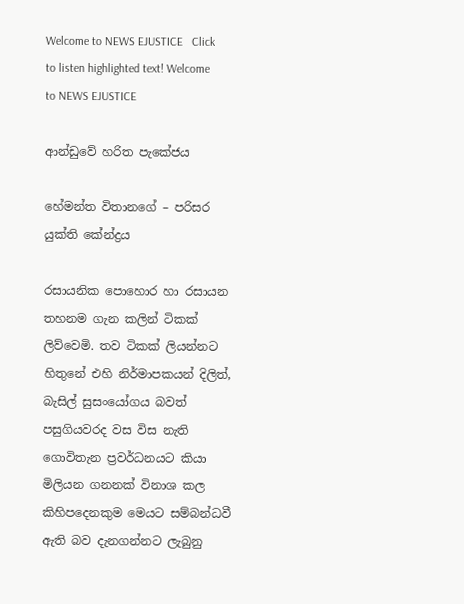Welcome to NEWS EJUSTICE   Click to listen highlighted text! Welcome to NEWS EJUSTICE

ආන්ඩුවේ හරිත පැකේජය

හේමන්ත විතානගේ – පරිසර යුක්ති කේන්ද්‍රය

රසායනික පොහොර හා රසායන තහනම ගැන කලින් ටිකක් ලිව්වෙමි. තව ටිකක් ලියන්නට හිතුනේ එහි නිර්මාපකයන් දිලිත්, බැසිල් සුසංයෝගය බවත් පසුගියවරද වස විස නැති ගොවිතැන ප්‍රවර්ධනයට කියා මිලියන ගනනක් විනාශ කල කිහිපදෙනකුම මෙයට සම්බන්ධවී ඇති බව දැනගන්නට ලැබුනු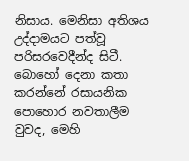නිසාය. මෙනිසා අතිශය උද්දාමයට පත්වූ පරිසරවෙදීන්ද සිටී. බොහෝ දෙනා කතා කරන්නේ රසායනික පොහොර නවතාලීම වුවද, මෙහි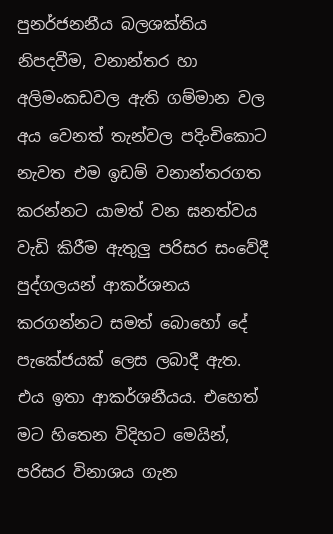පුනර්ජනනීය බලශක්තිය නිපදවීම, වනාන්තර හා අලිමංකඩවල ඇති ගම්මාන වල අය වෙනත් තැන්වල පදිංචිකොට නැවත එම ඉඩම් වනාන්තරගත කරන්නට යාමත් වන ඝනත්වය වැඩි කිරීම ඇතුලු පරිසර සංවේදී පුද්ගලයන් ආකර්ශනය කරගන්නට සමත් බොහෝ දේ පැකේජයක් ලෙස ලබාදී ඇත. එය ඉතා ආකර්ශනීයය. එහෙත් මට හිතෙන විදිහට මෙයින්, පරිසර විනාශය ගැන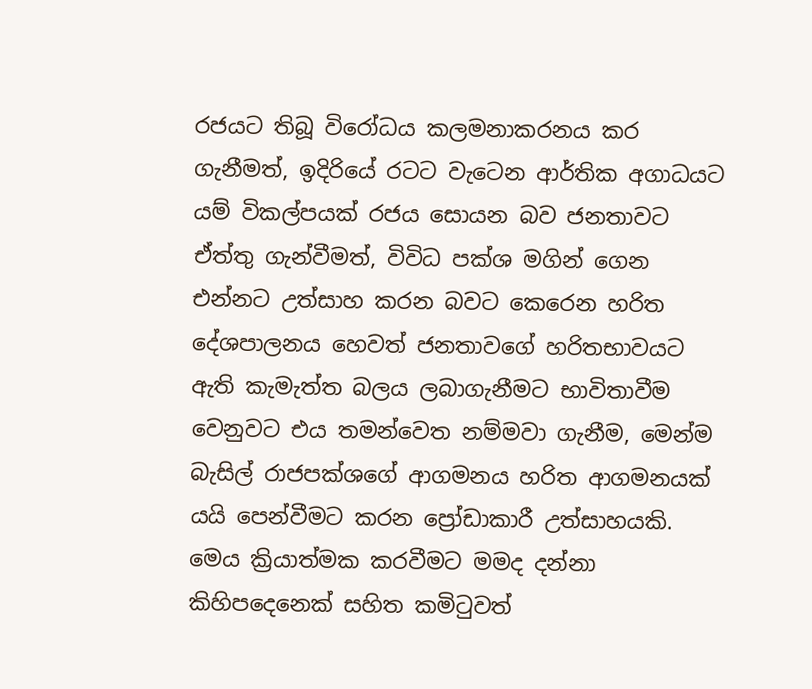රජයට තිබූ විරෝධය කලමනාකරනය කර ගැනීමත්, ඉදිරියේ රටට වැටෙන ආර්තික අගාධයට යම් විකල්පයක් රජය සොයන බව ජනතාවට ඒත්තු ගැන්වීමත්, විවිධ පක්ශ මගින් ගෙන එන්නට උත්සාහ කරන බවට කෙරෙන හරිත දේශපාලනය හෙවත් ජනතාවගේ හරිතභාවයට ඇති කැමැත්ත බලය ලබාගැනීමට භාවිතාවීම වෙනුවට එය තමන්වෙත නම්මවා ගැනීම, මෙන්ම බැසිල් රාජපක්ශගේ ආගමනය හරිත ආගමනයක් යයි පෙන්වීමට කරන ප්‍රෝඩාකාරී උත්සාහයකි. මෙය ක්‍රියාත්මක කරවීමට මමද දන්නා කිහිපදෙනෙක් සහිත කමිටුවත්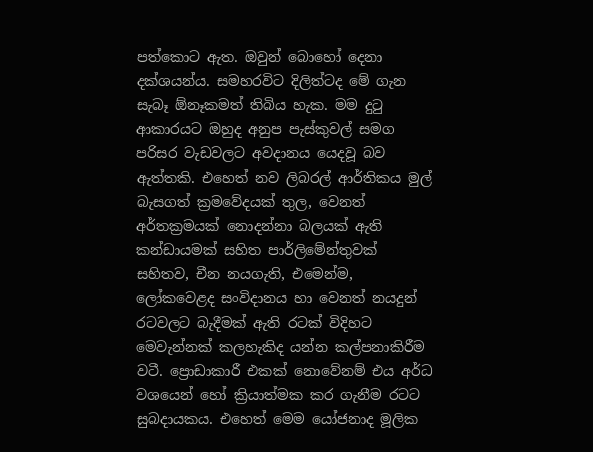පත්කොට ඇත. ඔවුන් බොහෝ දෙනා දක්ශයන්ය. සමහරවිට දිලිත්ටද මේ ගැන සැබෑ ඕනෑකමත් තිබිය හැක. මම දුටු ආකාරයට ඔහුද අනුප පැස්කුවල් සමග පරිසර වැඩවලට අවදානය යෙදවූ බව ඇත්තකි. එහෙත් නව ලිබරල් ආර්තික‍ය මුල් බැසගත් ක්‍රමවේදයක් තුල, වෙනත් අර්තක්‍රමයක් නොදන්නා බලයක් ඇති කන්ඩායමක් සහිත පාර්ලිමේන්තුවක් සහිතව, චීන නයගැති, එමෙන්ම, ලෝකවෙළද සංවිදානය හා වෙනත් නයදුන් රටවලට බැදීමක් ඇති රටක් විදිහට මෙවැන්නක් කලහැකිද යන්න කල්පනාකිරීම වටී. ප්‍රොඩාකාරී එකක් නොවේනම් එය අර්ධ වශයෙන් හෝ ක්‍රියාත්මක කර ගැනීම රටට සුබදායකය. එහෙත් මෙම යෝජනාද මූලික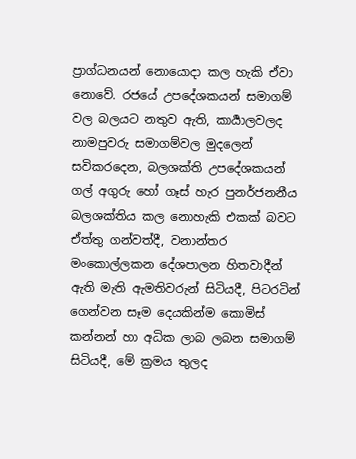ප්‍රාග්ධනයන් නොයොදා කල හැකි ඒවා නොවේ. රජයේ උපදේශකයන් සමාගම් වල බලයට නතුව ඇති, කාර්‍යාලවලද නාමපුවරු සමාගම්වල මුදලෙන් සවිකරදෙන, බලශක්ති උපදේශකයන් ගල් අගුරු හෝ ගෑස් හැර පුනර්ජනනීය බලශක්තිය කල නොහැකි එකක් බවට ඒත්තු ගන්වත්දී, වනාන්තර මංකොල්ලකන දේශපාලන හිතවාදීන් ඇති මැති ඇමතිවරුන් සිටියදී, පිටරටින් ගෙන්වන සෑම දෙයකින්ම කොමිස් කන්නන් හා අධික ලාබ ලබන සමාගම් සිටියදී, මේ ක්‍රමය තුලද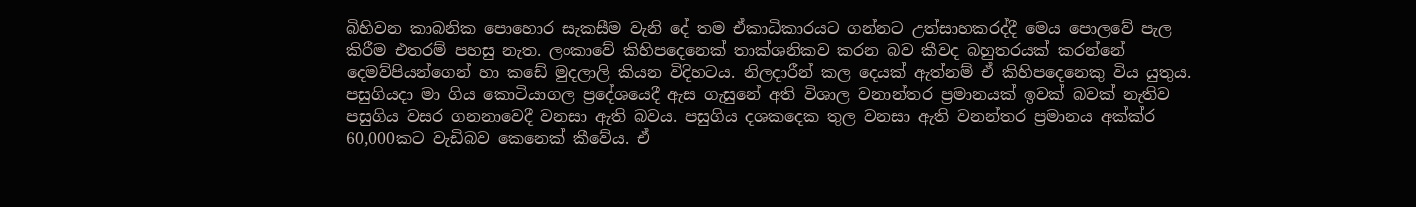බිහිවන කාබනික පොහොර සැකසීම වැනි දේ තම ඒකාධිකාරයට ගන්නට උත්සාහකරද්දී මෙය පොලවේ පැල කිරීම එතරම් පහසු නැත. ලංකාවේ කිහිපදෙනෙක් තාක්ශනිකව කරන බව කීවද බහුතරයක් කරන්නේ දෙමව්පියන්ගෙන් හා කඩේ මුදලාලි කියන විදිහටය. නිලදාරීන් කල දෙයක් ඇත්නම් ඒ කිහිපදෙනෙකු විය යුතුය. පසුගියදා මා ගිය කොටියාගල ප්‍රදේශයෙදී ඇස ගැසුනේ අති විශාල වනාන්තර ප්‍රමානයක් ඉවක් බවක් නැතිව පසුගිය වසර ගනනාවෙදී වනසා ඇති බවය. පසුගිය දශකදෙක තුල වනසා ඇති වනන්තර ප්‍රමානය අක්ක්ර 60,000කට වැඩිබව කෙනෙක් කීවේය. ඒ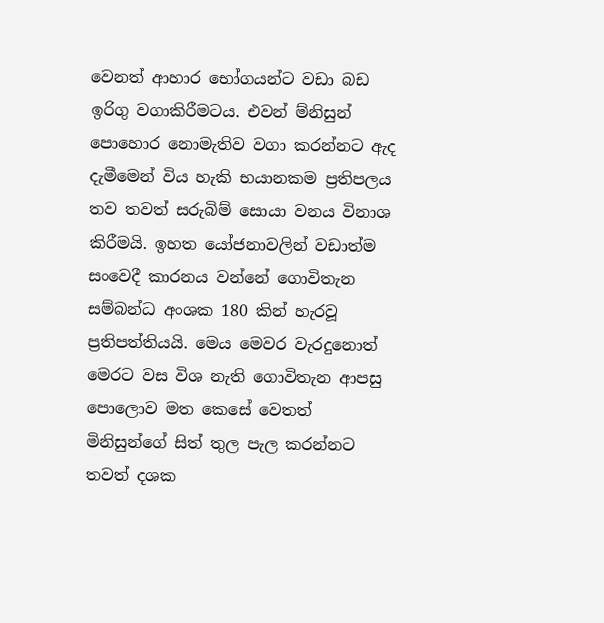වෙනත් ආහාර භෝගයන්ට වඩා බඩ ඉරිගු වගාකිරීමටය. එවන් ම්නිසුන් පොහොර නොමැතිව වගා කරන්නට ඇද දැමීමෙන් විය හැකි භයානකම ප්‍රතිපලය තව තවත් සරුබිම් සොයා වනය විනාශ කිරීමයි. ඉහත යෝජනාවලින් වඩාත්ම සංවෙදී කාරනය වන්නේ ගොවිතැන සම්බන්ධ අංශක 180 කින් හැරවූ ප්‍රතිපත්තියයි. මෙය මෙවර වැරදුනොත් මෙරට වස විශ නැති ගොවිතැන ආපසු පොලොව මත කෙසේ වෙතත් මිනිසුන්ගේ සිත් තුල පැල කරන්නට තවත් දශක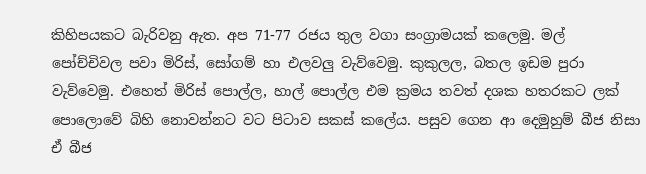කිහිපයකට බැරිවනු ඇත. අප 71-77 රජය තුල වගා සංග්‍රාමයක් කලෙමු. මල් පෝච්චිවල පවා මිරිස්, සෝගම් හා එලවලු වැව්වෙමු. කුකුලල, බතල ඉඩම පුරා වැව්වෙමු. එහෙත් මිරිස් පොල්ල, හාල් පොල්ල එම ක්‍රමය තවත් දශක හතරකට ලක් පොලොවේ බිහි නොවන්නට වට පිටාව සකස් කලේය. පසුව ගෙන ආ දෙමුහුම් බීජ නිසා ඒ බීජ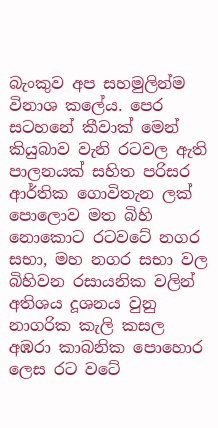බැංකුව අප සහමුලින්ම විනාශ කලේය. පෙර සටහනේ කීවාක් මෙන් කියුබාව වැනි රටවල ඇති පාලනයක් සහිත පරිසර ආර්තික ගොවිතැන ලක් පොලොව මත බිහි නොකොට රටවටේ නගර සභා, මහ නගර සභා වල බිහිවන රසායනික වලින් අතිශය දූශනය වුනු නාගරික කැලි කසල අඹරා කාබනික පොහොර ලෙස රට වටේ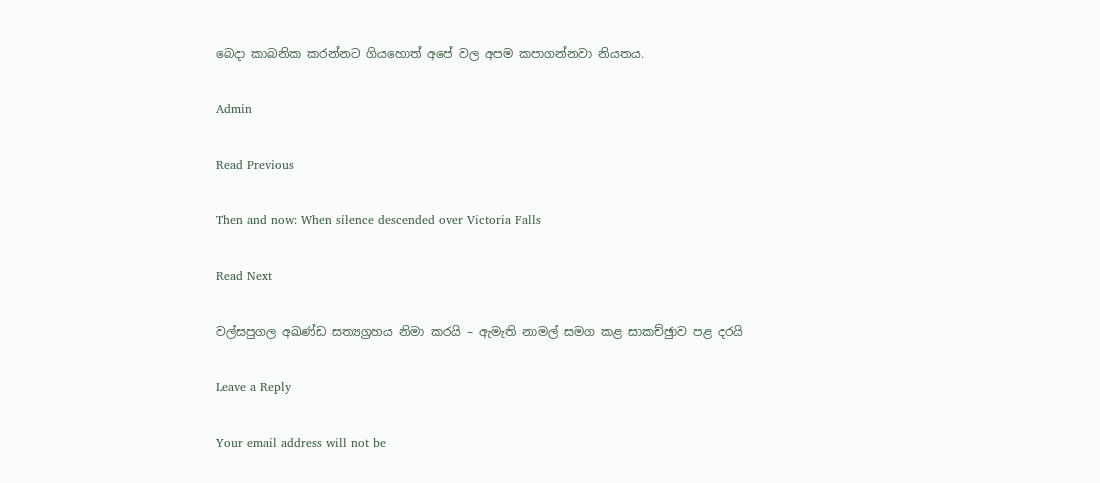බෙදා කාබනික කරන්නට ගියහොත් අපේ වල අපම කපාගන්නවා නියතය.

Admin

Read Previous

Then and now: When silence descended over Victoria Falls

Read Next

වල්සපුගල අඛණ්ඩ සත්‍යග්‍රහය නිමා කරයි – ඇමැති නාමල් සමග කළ සාකච්ඡුාව පළ දරයි

Leave a Reply

Your email address will not be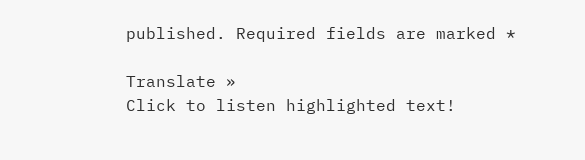published. Required fields are marked *

Translate »
Click to listen highlighted text!